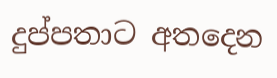දුප්පතාට අතදෙන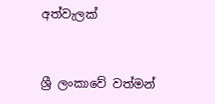අත්වැලක්


ශ්‍රී ලංකාවේ වත්මන්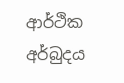ආර්ථික අර්බුදය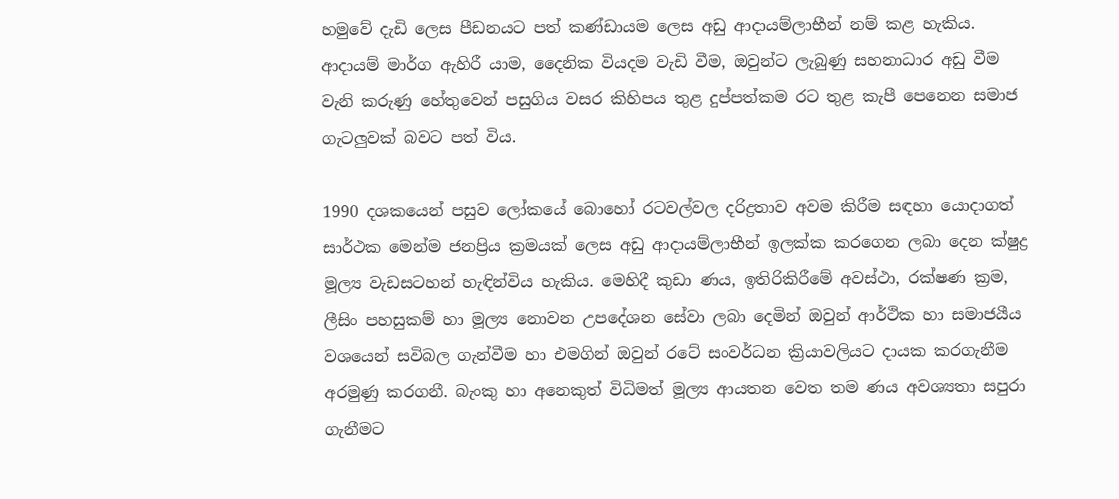හමුවේ දැඩි ලෙස පීඩනයට පත් කණ්ඩායම ලෙස අඩු ආදායම්ලාභීන් නම් කළ හැකිය. ආදායම් මාර්ග ඇහිරී යාම, දෛනික වියදම වැඩි වීම, ඔවුන්ට ලැබුණු සහනාධාර අඩු වීම වැනි කරුණු හේතුවෙන් පසුගිය වසර කිහිපය තුළ දුප්පත්කම රට තුළ කැපී පෙනෙන සමාජ ගැටලුවක් බවට පත් විය.

1990 දශකයෙන් පසුව ලෝකයේ බොහෝ රටවල්වල දරිද්‍රතාව අවම කිරීම සඳහා යොදාගත් සාර්ථක මෙන්ම ජනප්‍රිය ක්‍රමයක් ලෙස අඩු ආදායම්ලාභීන් ඉලක්ක කරගෙන ලබා දෙන ක්ෂුද්‍ර මූල්‍ය වැඩසටහන් හැඳින්විය හැකිය. මෙහිදී කුඩා ණය, ඉතිරිකිරීමේ අවස්ථා, රක්ෂණ ක්‍රම, ලීසිං පහසුකම් හා මූල්‍ය නොවන උපදේශන සේවා ලබා දෙමින් ඔවුන් ආර්ථික හා සමාජයීය වශයෙන් සවිබල ගැන්වීම හා එමගින් ඔවුන් රටේ සංවර්ධන ක්‍රියාවලියට දායක කරගැනීම අරමුණු කරගනී. බැංකු හා අනෙකුත් විධිමත් මූල්‍ය ආයතන වෙත තම ණය අවශ්‍යතා සපුරා ගැනීමට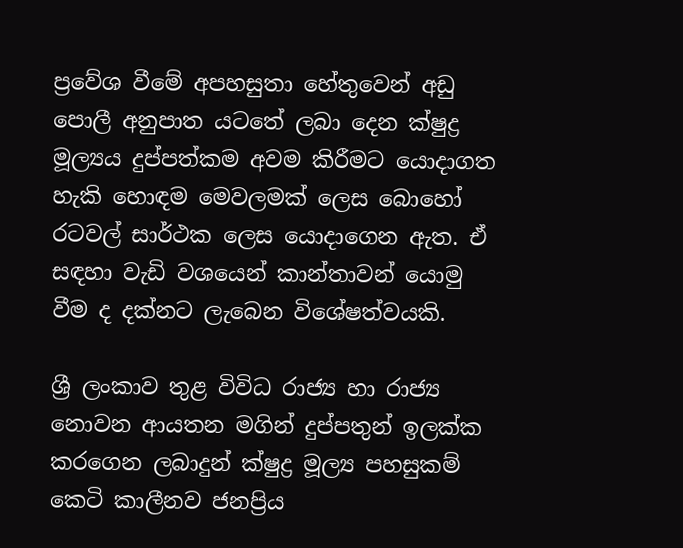ප්‍රවේශ වීමේ අපහසුතා හේතුවෙන් අඩු පොලී අනුපාත යටතේ ලබා දෙන ක්ෂුද්‍ර මූල්‍යය දුප්පත්කම අවම කිරීමට යොදාගත හැකි හොඳම මෙවලමක් ලෙස බොහෝ රටවල් සාර්ථක ලෙස යොදාගෙන ඇත. ඒ සඳහා වැඩි වශයෙන් කාන්තාවන් යොමු වීම ද දක්නට ලැබෙන විශේෂත්වයකි.

ශ්‍රී ලංකාව තුළ විවිධ රාජ්‍ය හා රාජ්‍ය නොවන ආයතන මගින් දුප්පතුන් ඉලක්ක කරගෙන ලබාදුන් ක්ෂුද්‍ර මූල්‍ය පහසුකම් කෙටි කාලීනව ජනප්‍රිය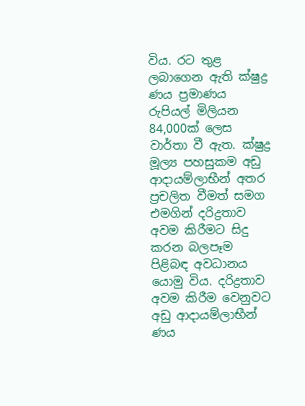විය. රට තුළ ලබාගෙන ඇති ක්ෂුද්‍ර ණය ප්‍රමාණය රුපියල් මිලියන 84,000ක් ලෙස වාර්තා වී ඇත. ක්ෂුද්‍ර මූල්‍ය පහසුකම අඩු ආදායම්ලාභීන් අතර ප්‍රචලිත වීමත් සමග එමගින් දරිද්‍රතාව අවම කිරීමට සිදු කරන බලපෑම පිළිබඳ අවධානය යොමු විය. දරිද්‍රතාව අවම කිරීම වෙනුවට අඩු ආදායම්ලාභීන් ණය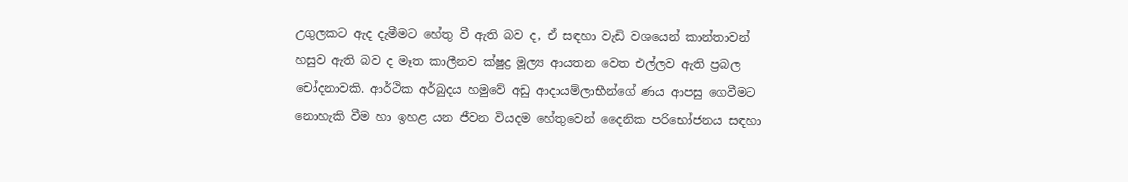උගුලකට ඇද දැමීමට හේතු වී ඇති බව ද, ඒ සඳහා වැඩි වශයෙන් කාන්තාවන් හසුව ඇති බව ද මෑත කාලීනව ක්ෂුද්‍ර මූල්‍ය ආයතන වෙත එල්ලව ඇති ප්‍රබල චෝදනාවකි. ආර්ථික අර්බුදය හමුවේ අඩු ආදායම්ලාභීන්ගේ ණය ආපසු ගෙවීමට නොහැකි වීම හා ඉහළ යන ජීවන වියදම හේතුවෙන් දෛනික පරිභෝජනය සඳහා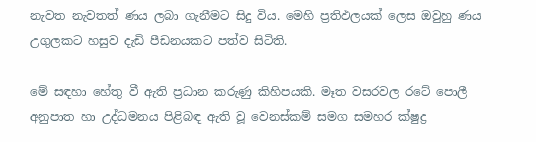නැවත නැවතත් ණය ලබා ගැනීමට සිදු විය. මෙහි ප්‍රතිඵලයක් ලෙස ඔවුහු ණය උගුලකට හසුව දැඩි පීඩනයකට පත්ව සිටිති.

මේ සඳහා හේතු වී ඇති ප්‍රධාන කරුණු කිහිපයකි. මෑත වසරවල රටේ පොලී අනුපාත හා උද්ධමනය පිළිබඳ ඇති වූ වෙනස්කම් සමග සමහර ක්ෂුද්‍ර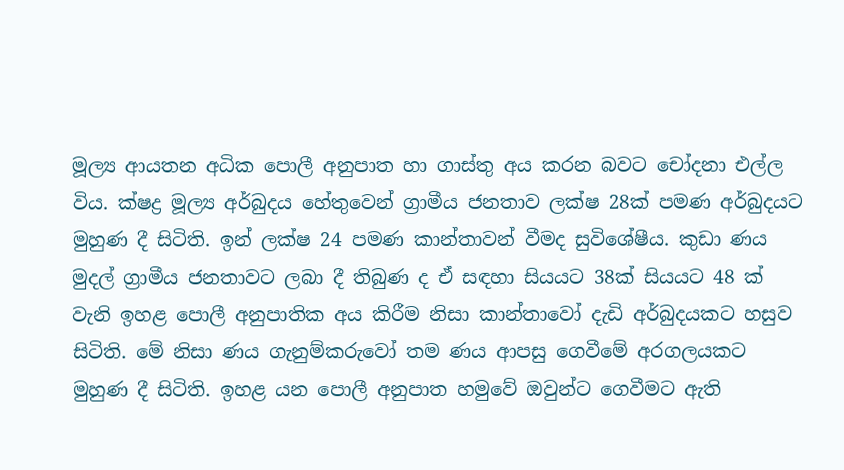මූල්‍ය ආයතන අධික පොලී අනුපාත හා ගාස්තු අය කරන බවට චෝදනා එල්ල විය. ක්ෂද්‍ර මූල්‍ය අර්බුදය හේතුවෙන් ග්‍රාමීය ජනතාව ලක්ෂ 28ක් පමණ අර්බුදයට මුහුණ දී සිටිති. ඉන් ලක්ෂ 24 පමණ කාන්තාවන් වීමද සුවිශේෂීය. කුඩා ණය මුදල් ග්‍රාමීය ජනතාවට ලබා දී තිබුණ ද ඒ සඳහා සියයට 38ක් සියයට 48 ක් වැනි ඉහළ පොලී අනුපාතික අය කිරීම නිසා කාන්තාවෝ දැඩි අර්බුදයකට හසුව සිටිති. මේ නිසා ණය ගැනුම්කරුවෝ තම ණය ආපසු ගෙවීමේ අරගලයකට මුහුණ දී සිටිති. ඉහළ යන පොලී අනුපාත හමුවේ ඔවුන්ට ගෙවීමට ඇති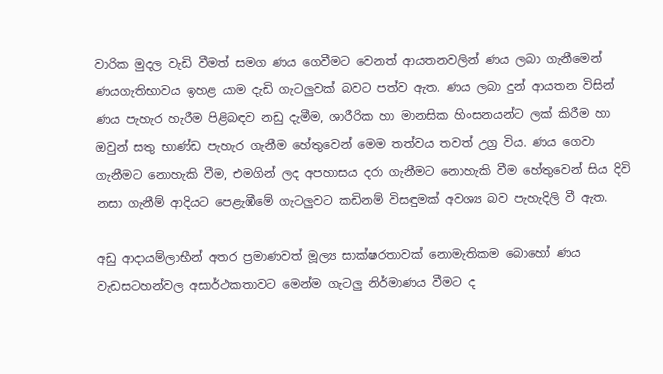වාරික මුදල වැඩි වීමත් සමග ණය ගෙවීමට වෙනත් ආයතනවලින් ණය ලබා ගැනීමෙන් ණයගැතිභාවය ඉහළ යාම දැඩි ගැටලුවක් බවට පත්ව ඇත. ණය ලබා දුන් ආයතන විසින් ණය පැහැර හැරීම පිළිබඳව නඩු දැමීම, ශාරීරික හා මානසික හිංසනයන්ට ලක් කිරීම හා ඔවුන් සතු භාණ්ඩ පැහැර ගැනීම හේතුවෙන් මෙම තත්වය තවත් උග්‍ර විය. ණය ගෙවා ගැනීමට නොහැකි වීම, එමගින් ලද අපහාසය දරා ගැනීමට නොහැකි වීම හේතුවෙන් සිය දිවි නසා ගැනීම් ආදියට පෙළැඹීමේ ගැටලුවට කඩිනම් විසඳුමක් අවශ්‍ය බව පැහැදිලි වී ඇත.

අඩු ආදායම්ලාභීන් අතර ප්‍රමාණවත් මූල්‍ය සාක්ෂරතාවක් නොමැතිකම බොහෝ ණය වැඩසටහන්වල අසාර්ථකතාවට මෙන්ම ගැටලු නිර්මාණය වීමට ද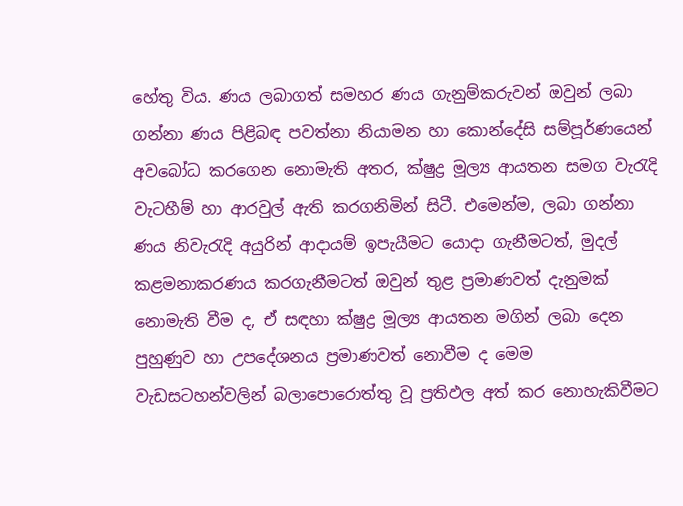හේතු විය. ණය ලබාගත් සමහර ණය ගැනුම්කරුවන් ඔවුන් ලබා ගන්නා ණය පිළිබඳ පවත්නා නියාමන හා කොන්දේසි සම්පූර්ණයෙන් අවබෝධ කරගෙන නොමැති අතර, ක්ෂුද්‍ර මූල්‍ය ආයතන සමග වැරැදි වැටහීම් හා ආරවුල් ඇති කරගනිමින් සිටී. එමෙන්ම, ලබා ගන්නා ණය නිවැරැදි අයුරින් ආදායම් ඉපැයීමට යොදා ගැනීමටත්, මුදල් කළමනාකරණය කරගැනීමටත් ඔවුන් තුළ ප්‍රමාණවත් දැනුමක් නොමැති වීම ද, ඒ සඳහා ක්ෂුද්‍ර මූල්‍ය ආයතන මගින් ලබා දෙන පුහුණුව හා උපදේශනය ප්‍රමාණවත් නොවීම ද මෙම වැඩසටහන්වලින් බලාපොරොත්තු වූ ප්‍රතිඵල අත් කර නොහැකිවීමට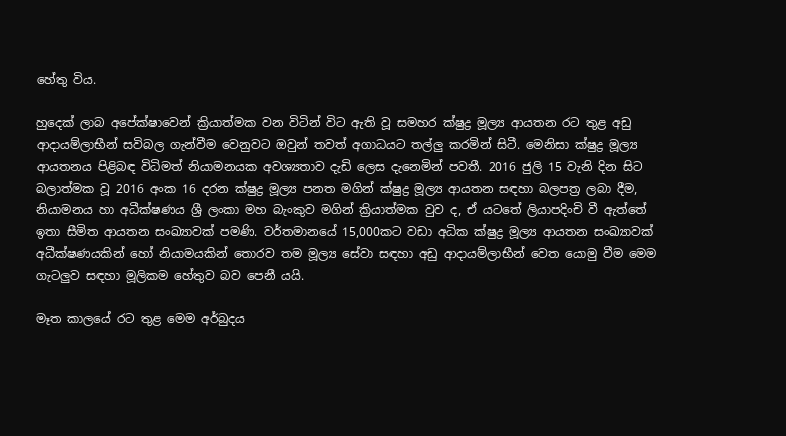හේතු විය.

හුදෙක් ලාබ අපේක්ෂාවෙන් ක්‍රියාත්මක වන විටින් විට ඇති වූ සමහර ක්ෂුද්‍ර මූල්‍ය ආයතන රට තුළ අඩු ආදායම්ලාභීන් සවිබල ගැන්වීම වෙනුවට ඔවුන් තවත් අගාධයට තල්ලු කරමින් සිටී. මෙනිසා ක්ෂුද්‍ර මූල්‍ය ආයතනය පිළිබඳ විධිමත් නියාමනයක අවශ්‍යතාව දැඩි ලෙස දැනෙමින් පවතී. 2016 ජුලි 15 වැනි දින සිට බලාත්මක වූ 2016 අංක 16 දරන ක්ෂුද්‍ර මූල්‍ය පනත මගින් ක්ෂුද්‍ර මූල්‍ය ආයතන සඳහා බලපත්‍ර ලබා දීම, නියාමනය හා අධීක්ෂණය ශ්‍රී ලංකා මහ බැංකුව මගින් ක්‍රියාත්මක වුව ද, ඒ යටතේ ලියාපදිංචි වී ඇත්තේ ඉතා සීමිත ආයතන සංඛ්‍යාවක් පමණි. වර්තමානයේ 15,000කට වඩා අධික ක්ෂුද්‍ර මූල්‍ය ආයතන සංඛ්‍යාවක් අධීක්ෂණයකින් හෝ නියාමයකින් තොරව තම මූල්‍ය සේවා සඳහා අඩු ආදායම්ලාභීන් වෙත යොමු වීම මෙම ගැටලුව සඳහා මූලිකම හේතුව බව පෙනී යයි.

මෑත කාලයේ රට තුළ මෙම අර්බුදය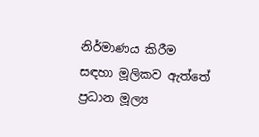නිර්මාණය කිරීම සඳහා මූලිකව ඇත්තේ ප්‍රධාන මූල්‍ය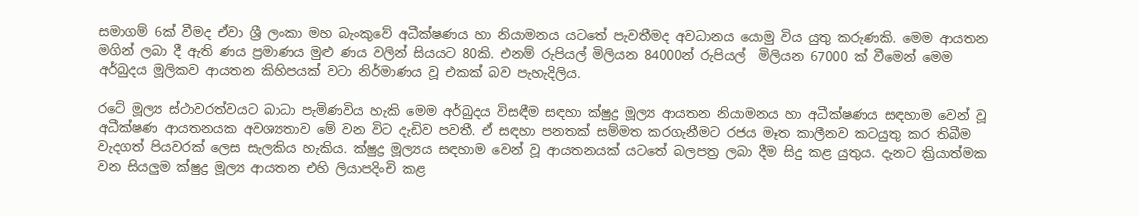සමාගම් 6ක් වීමද ඒවා ශ්‍රී ලංකා මහ බැංකුවේ අධීක්ෂණය හා නියාමනය යටතේ පැවතීමද අවධානය යොමු විය යුතු කරුණකි. මෙම ආයතන මගින් ලබා දී ඇති ණය ප්‍රමාණය මුළු ණය වලින් සියයට 80කි. එනම් රුපියල් මිලියන 84000න් රුපියල්  මිලියන 67000 ක් වීමෙන් මෙම අර්බුදය මූලිකව ආයතන කිහිපයක් වටා නිර්මාණය වූ එකක් බව පැහැදිලිය.

රටේ මූල්‍ය ස්ථාවරත්වයට බාධා පැමිණවිය හැකි මෙම අර්බුදය විසඳීම සඳහා ක්ෂුද්‍ර මූල්‍ය ආයතන නියාමනය හා අධීක්ෂණය සඳහාම වෙන් වූ අධීක්ෂණ ආයතනයක අවශ්‍යතාව මේ වන විට දැඩිව පවතී. ඒ සඳහා පනතක් සම්මත කරගැනීමට රජය මෑත කාලීනව කටයුතු කර තිබීම වැදගත් පියවරක් ලෙස සැලකිය හැකිය. ක්ෂුද්‍ර මූල්‍යය සඳහාම වෙන් වූ ආයතනයක් යටතේ බලපත්‍ර ලබා දීම සිදු කළ යුතුය. දැනට ක්‍රියාත්මක වන සියලුම ක්ෂුද්‍ර මූල්‍ය ආයතන එහි ලියාපදිංචි කළ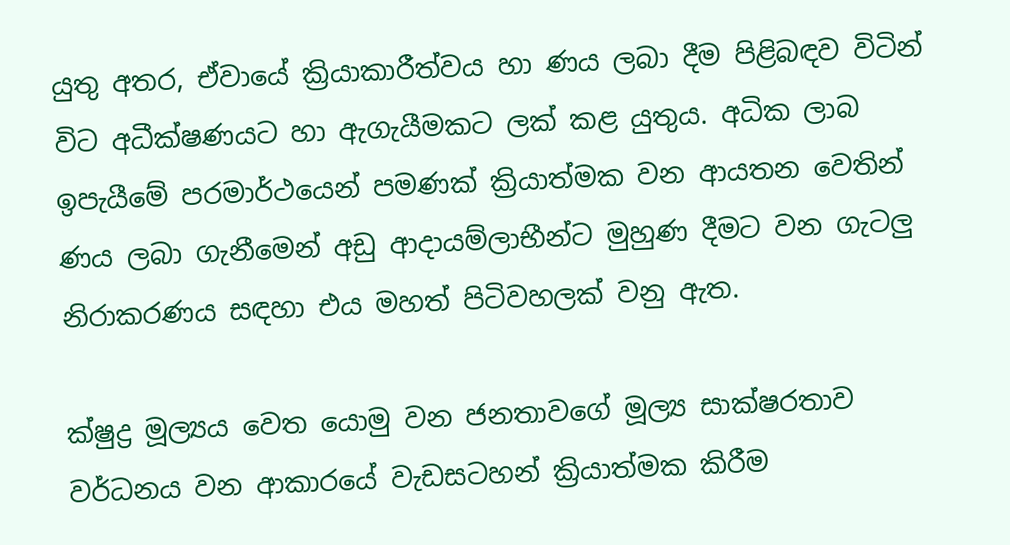යුතු අතර, ඒවායේ ක්‍රියාකාරීත්වය හා ණය ලබා දීම පිළිබඳව විටින් විට අධීක්ෂණයට හා ඇගැයීමකට ලක් කළ යුතුය. අධික ලාබ ඉපැයීමේ පරමාර්ථයෙන් පමණක් ක්‍රියාත්මක වන ආයතන වෙතින් ණය ලබා ගැනීමෙන් අඩු ආදායම්ලාභීන්ට මුහුණ දීමට වන ගැටලු නිරාකරණය සඳහා එය මහත් පිටිවහලක් වනු ඇත.

ක්ෂුද්‍ර මූල්‍යය වෙත යොමු වන ජනතාවගේ මූල්‍ය සාක්ෂරතාව වර්ධනය වන ආකාරයේ වැඩසටහන් ක්‍රියාත්මක කිරීම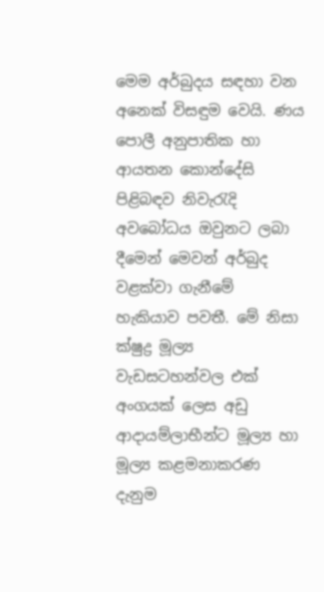මෙම අර්බුදය සඳහා වන අනෙක් විසඳුම වෙයි. ණය පොලී අනුපාතික හා ආයතන කොන්දේසි පිළිබඳව නිවැරැදි අවබෝධය ඔවුනට ලබා දීමෙන් මෙවන් අර්බුද වළක්වා ගැනීමේ හැකියාව පවතී. මේ නිසා ක්ෂුද්‍ර මූල්‍ය වැඩසටහන්වල එක් අංගයක් ලෙස අඩු ආදායම්ලාභීන්ට මූල්‍ය හා මූල්‍ය කළමනාකරණ දැනුම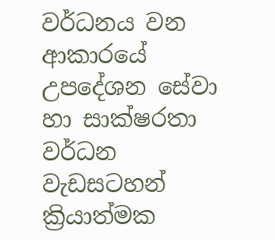වර්ධනය වන ආකාරයේ උපදේශන සේවා හා සාක්ෂරතා වර්ධන වැඩසටහන් ක්‍රියාත්මක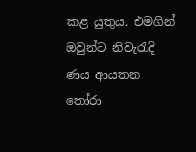කළ යුතුය. එමගින් ඔවුන්ට නිවැරැදි ණය ආයතන තෝරා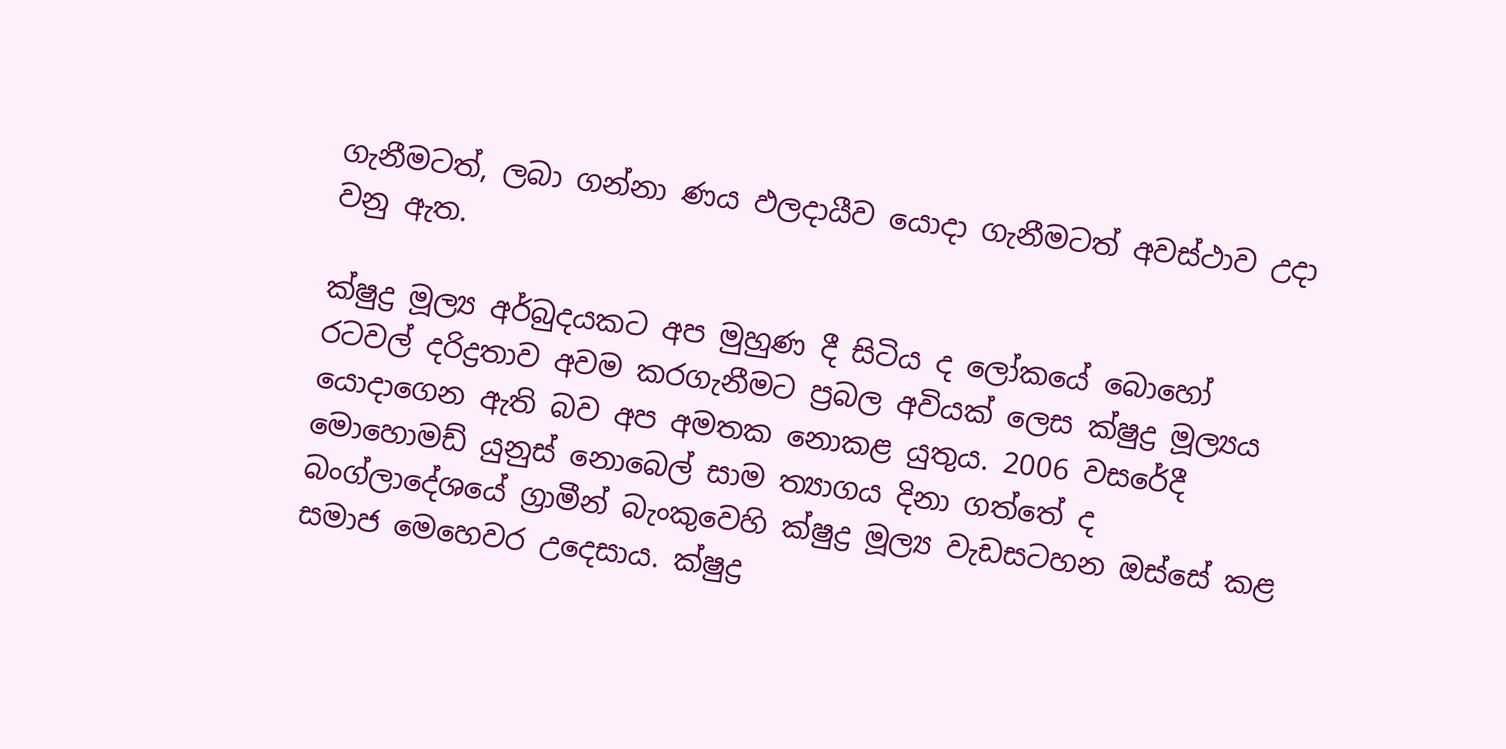ගැනීමටත්, ලබා ගන්නා ණය ඵලදායීව යොදා ගැනීමටත් අවස්ථාව උදා වනු ඇත.

ක්ෂුද්‍ර මූල්‍ය අර්බුදයකට අප මුහුණ දී සිටිය ද ලෝකයේ බොහෝ රටවල් දරිද්‍රතාව අවම කරගැනීමට ප්‍රබල අවියක් ලෙස ක්ෂුද්‍ර මූල්‍යය යොදාගෙන ඇති බව අප අමතක නොකළ යුතුය. 2006 වසරේදී මොහොමඩ් යුනුස් නොබෙල් සාම ත්‍යාගය දිනා ගත්තේ ද බංග්ලාදේශයේ ග්‍රාමීන් බැංකුවෙහි ක්ෂුද්‍ර මූල්‍ය වැඩසටහන ඔස්සේ කළ සමාජ මෙහෙවර උදෙසාය. ක්ෂුද්‍ර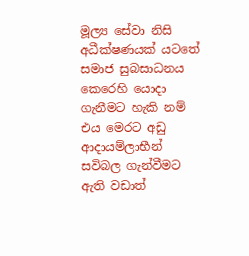මූල්‍ය සේවා නිසි අධීක්ෂණයක් යටතේ සමාජ සුබසාධනය කෙරෙහි යොදා ගැනීමට හැකි නම් එය මෙරට අඩු ආදායම්ලාභීන් සවිබල ගැන්වීමට ඇති වඩාත්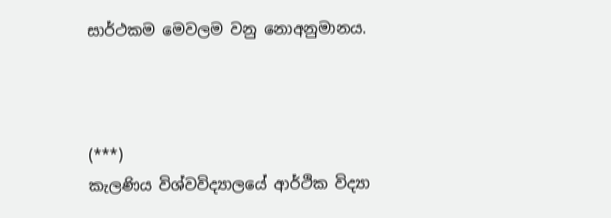සාර්ථකම මෙවලම වනු නොඅනුමානය.



(***)
කැලණිය විශ්වවිද්‍යාලයේ ආර්ථික විද්‍යා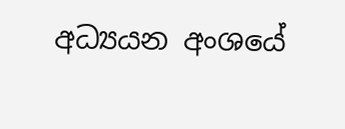අධ්‍යයන අංශයේ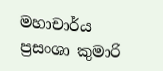මහාචාර්ය ප්‍රසංශා කුමාරි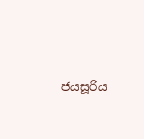ජයසූරිය